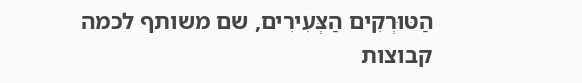הַטּוּרְקִים הַצְּעִירִים, שם משותף לכמה קבוצות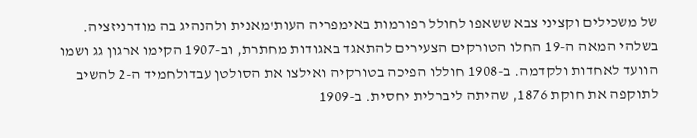של משכילים וקציני צבא ששאפו לחולל רפורמות באימפריה העות'מאנית ולהנהיג בה מודרניזציה.
בשלהי המאה ה-19 החלו הטורקים הצעירים להתאגד באגודות מחתרת, וב-1907 הקימו ארגון גג ושמו הוועד לאחדות ולקדמה. ב-1908 חוללו הפיכה בטורקיה ואילצו את הסולטן עבדולחמיד ה-2 להשיב לתוקפה את חוקת 1876, שהיתה ליברלית יחסית. ב-1909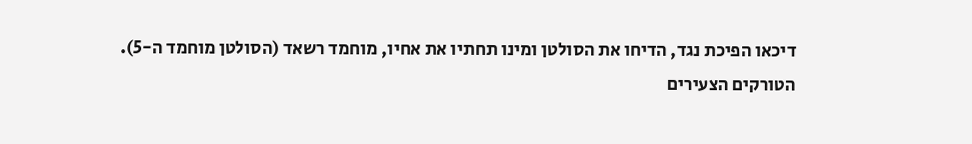דיכאו הפיכת נגד, הדיחו את הסולטן ומינו תחתיו את אחיו, מוחמד רשאד (הסולטן מוחמד ה-5).
הטורקים הצעירים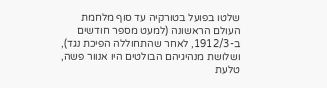שלטו בפועל בטורקיה עד סוף מלחמת העולם הראשונה (למעט מספר חודשים ב-1912/3, לאחר שהתחוללה הפיכת נגד), ושלושת מנהיגיהם הבולטים היו אנוור פשה, טלעת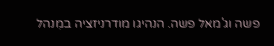פשה וג'מאל פשה. הנהיגו מודרניזציה במִנהל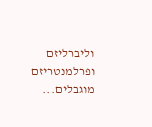וליברליזם ופרלמנטריזם מוגבלים...